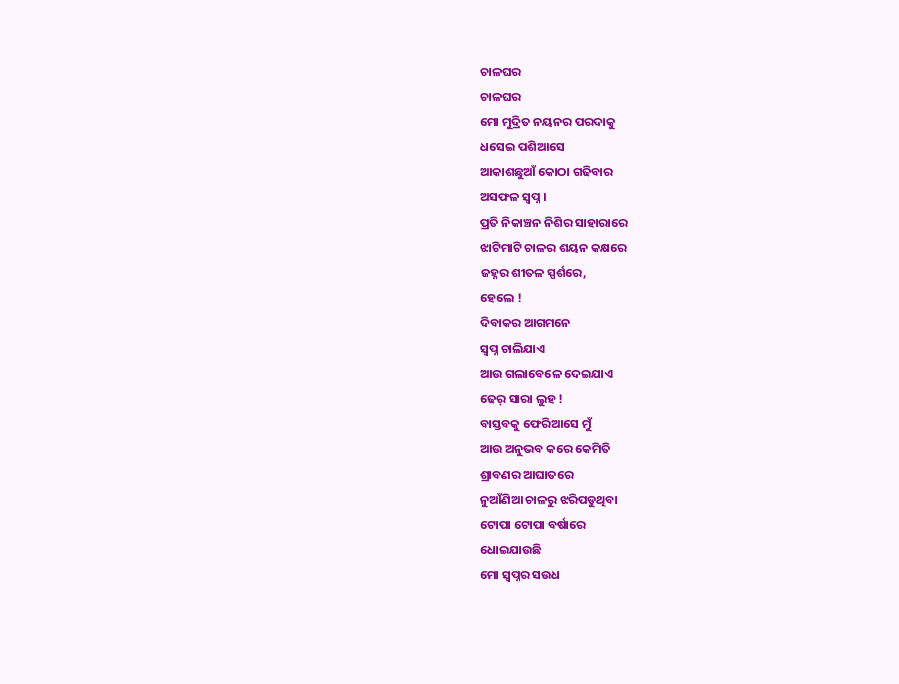ଚାଳଘର
ଚାଳଘର
ମୋ ମୁଦ୍ରିତ ନୟନର ପରଦାକୁ
ଧସେଇ ପଶିଆସେ
ଆକାଶଛୁଆଁ କୋଠା ଗଢିବାର
ଅସଫଳ ସ୍ୱପ୍ନ ।
ପ୍ରତି ନିକାଞ୍ଚନ ନିଶିର ସାହାରାରେ
ଝାଟିମାଟି ଚାଳର ଶୟନ କକ୍ଷରେ
ଜହ୍ନର ଶୀତଳ ସ୍ପର୍ଶରେ,
ହେଲେ !
ଦିବାକର ଆଗମନେ
ସ୍ୱପ୍ନ ଚାଲିଯାଏ
ଆଉ ଗଲାବେଳେ ଦେଇଯାଏ
ଢେର୍ ସାରା ଲୁହ !
ବାସ୍ତବକୁ ଫେରିଆସେ ମୁଁ
ଆଉ ଅନୁଭବ କରେ କେମିତି
ଶ୍ରାବଣର ଆଘାତରେ
ନୁଆଁଣିଆ ଚାଳରୁ ଝରିପଡୁଥିବା
ଟୋପା ଟୋପା ବର୍ଷାରେ
ଧୋଇଯାଉଛି
ମୋ ସ୍ୱପ୍ନର ସଉଧ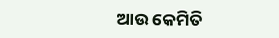ଆଉ କେମିତି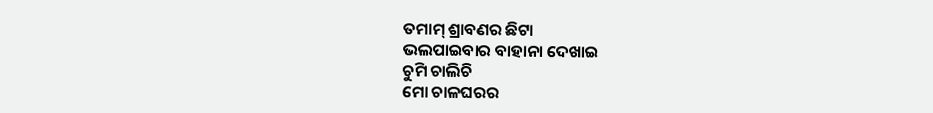ତମାମ୍ ଶ୍ରାବଣର ଛିଟା
ଭଲପାଇବାର ବାହାନା ଦେଖାଇ
ଚୁମି ଚାଲିଚି
ମୋ ଚାଳଘରର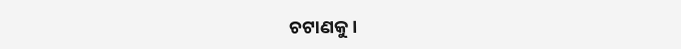ଚଟାଣକୁ ।